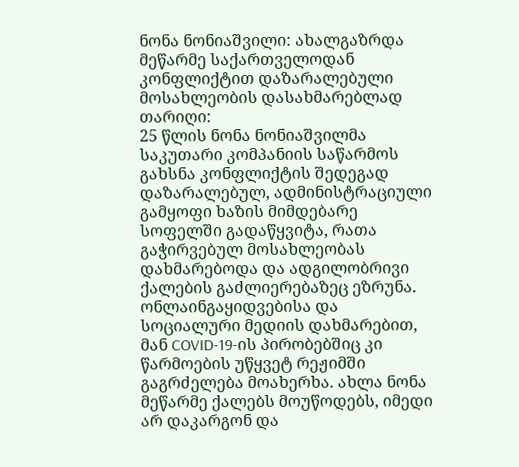ნონა ნონიაშვილი: ახალგაზრდა მეწარმე საქართველოდან კონფლიქტით დაზარალებული მოსახლეობის დასახმარებლად
თარიღი:
25 წლის ნონა ნონიაშვილმა საკუთარი კომპანიის საწარმოს გახსნა კონფლიქტის შედეგად დაზარალებულ, ადმინისტრაციული გამყოფი ხაზის მიმდებარე სოფელში გადაწყვიტა, რათა გაჭირვებულ მოსახლეობას დახმარებოდა და ადგილობრივი ქალების გაძლიერებაზეც ეზრუნა. ონლაინგაყიდვებისა და სოციალური მედიის დახმარებით, მან COVID-19-ის პირობებშიც კი წარმოების უწყვეტ რეჟიმში გაგრძელება მოახერხა. ახლა ნონა მეწარმე ქალებს მოუწოდებს, იმედი არ დაკარგონ და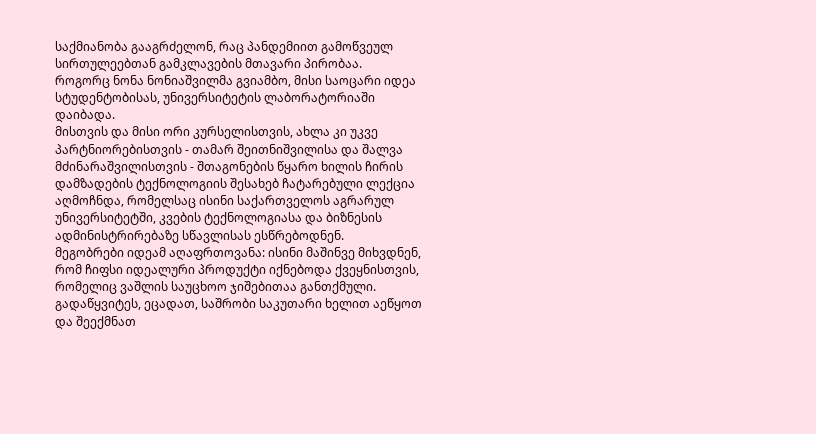საქმიანობა გააგრძელონ, რაც პანდემიით გამოწვეულ სირთულეებთან გამკლავების მთავარი პირობაა.
როგორც ნონა ნონიაშვილმა გვიამბო, მისი საოცარი იდეა სტუდენტობისას, უნივერსიტეტის ლაბორატორიაში დაიბადა.
მისთვის და მისი ორი კურსელისთვის, ახლა კი უკვე პარტნიორებისთვის - თამარ შეითნიშვილისა და შალვა მძინარაშვილისთვის - შთაგონების წყარო ხილის ჩირის დამზადების ტექნოლოგიის შესახებ ჩატარებული ლექცია აღმოჩნდა, რომელსაც ისინი საქართველოს აგრარულ უნივერსიტეტში, კვების ტექნოლოგიასა და ბიზნესის ადმინისტრირებაზე სწავლისას ესწრებოდნენ.
მეგობრები იდეამ აღაფრთოვანა: ისინი მაშინვე მიხვდნენ, რომ ჩიფსი იდეალური პროდუქტი იქნებოდა ქვეყნისთვის, რომელიც ვაშლის საუცხოო ჯიშებითაა განთქმული. გადაწყვიტეს, ეცადათ, საშრობი საკუთარი ხელით აეწყოთ და შეექმნათ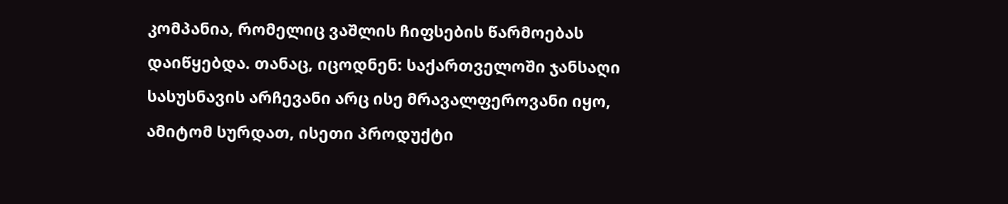კომპანია, რომელიც ვაშლის ჩიფსების წარმოებას დაიწყებდა. თანაც, იცოდნენ: საქართველოში ჯანსაღი სასუსნავის არჩევანი არც ისე მრავალფეროვანი იყო, ამიტომ სურდათ, ისეთი პროდუქტი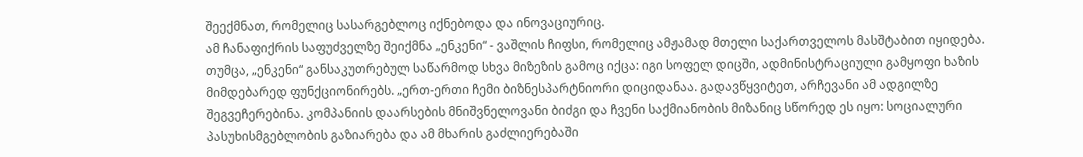შეექმნათ, რომელიც სასარგებლოც იქნებოდა და ინოვაციურიც.
ამ ჩანაფიქრის საფუძველზე შეიქმნა „ენკენი“ - ვაშლის ჩიფსი, რომელიც ამჟამად მთელი საქართველოს მასშტაბით იყიდება.
თუმცა, „ენკენი“ განსაკუთრებულ საწარმოდ სხვა მიზეზის გამოც იქცა: იგი სოფელ დიცში, ადმინისტრაციული გამყოფი ხაზის მიმდებარედ ფუნქციონირებს. „ერთ-ერთი ჩემი ბიზნესპარტნიორი დიციდანაა. გადავწყვიტეთ, არჩევანი ამ ადგილზე შეგვეჩერებინა. კომპანიის დაარსების მნიშვნელოვანი ბიძგი და ჩვენი საქმიანობის მიზანიც სწორედ ეს იყო: სოციალური პასუხისმგებლობის გაზიარება და ამ მხარის გაძლიერებაში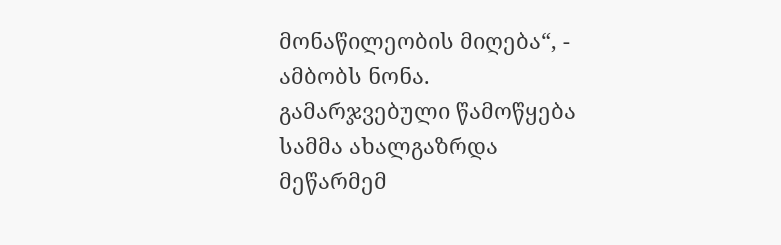მონაწილეობის მიღება“, - ამბობს ნონა.
გამარჯვებული წამოწყება
სამმა ახალგაზრდა მეწარმემ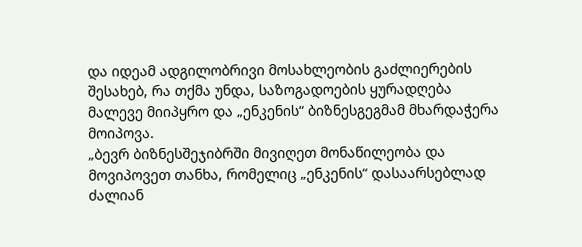და იდეამ ადგილობრივი მოსახლეობის გაძლიერების შესახებ, რა თქმა უნდა, საზოგადოების ყურადღება მალევე მიიპყრო და „ენკენის“ ბიზნესგეგმამ მხარდაჭერა მოიპოვა.
„ბევრ ბიზნესშეჯიბრში მივიღეთ მონაწილეობა და მოვიპოვეთ თანხა, რომელიც „ენკენის“ დასაარსებლად ძალიან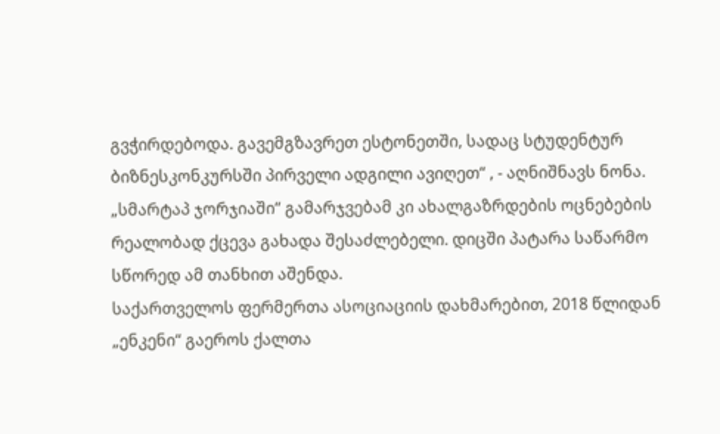გვჭირდებოდა. გავემგზავრეთ ესტონეთში, სადაც სტუდენტურ ბიზნესკონკურსში პირველი ადგილი ავიღეთ“ , - აღნიშნავს ნონა. „სმარტაპ ჯორჯიაში“ გამარჯვებამ კი ახალგაზრდების ოცნებების რეალობად ქცევა გახადა შესაძლებელი. დიცში პატარა საწარმო სწორედ ამ თანხით აშენდა.
საქართველოს ფერმერთა ასოციაციის დახმარებით, 2018 წლიდან „ენკენი“ გაეროს ქალთა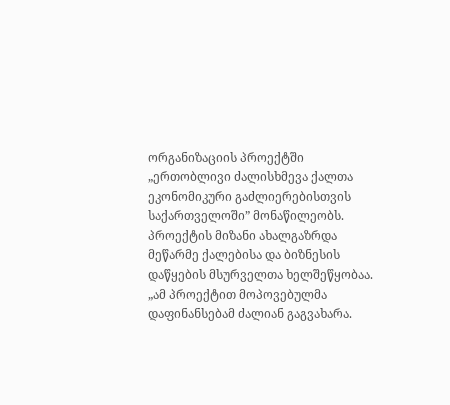ორგანიზაციის პროექტში „ერთობლივი ძალისხმევა ქალთა ეკონომიკური გაძლიერებისთვის საქართველოში” მონაწილეობს. პროექტის მიზანი ახალგაზრდა მეწარმე ქალებისა და ბიზნესის დაწყების მსურველთა ხელშეწყობაა. „ამ პროექტით მოპოვებულმა დაფინანსებამ ძალიან გაგვახარა.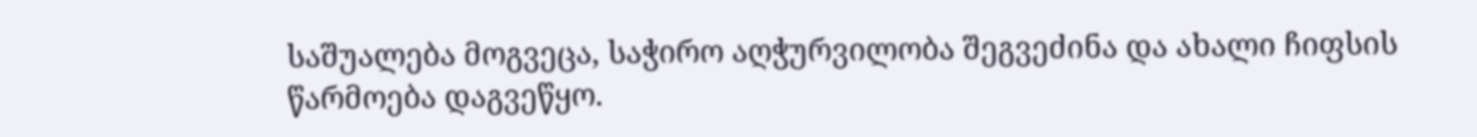საშუალება მოგვეცა, საჭირო აღჭურვილობა შეგვეძინა და ახალი ჩიფსის წარმოება დაგვეწყო.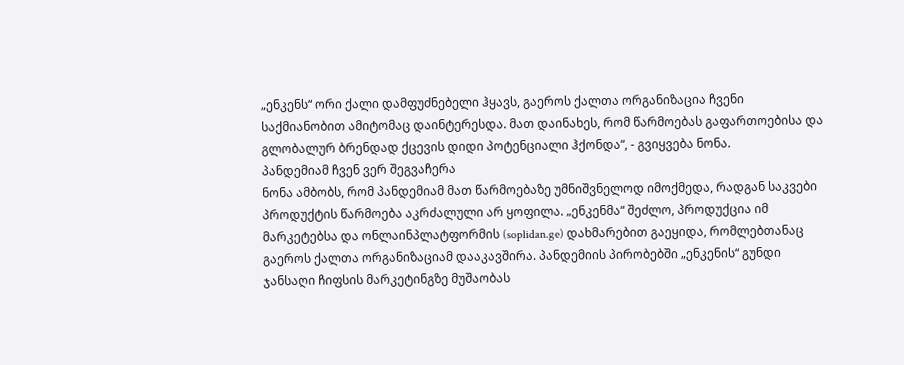„ენკენს“ ორი ქალი დამფუძნებელი ჰყავს, გაეროს ქალთა ორგანიზაცია ჩვენი საქმიანობით ამიტომაც დაინტერესდა. მათ დაინახეს, რომ წარმოებას გაფართოებისა და გლობალურ ბრენდად ქცევის დიდი პოტენციალი ჰქონდა“, - გვიყვება ნონა.
პანდემიამ ჩვენ ვერ შეგვაჩერა
ნონა ამბობს, რომ პანდემიამ მათ წარმოებაზე უმნიშვნელოდ იმოქმედა, რადგან საკვები პროდუქტის წარმოება აკრძალული არ ყოფილა. „ენკენმა“ შეძლო, პროდუქცია იმ მარკეტებსა და ონლაინპლატფორმის (soplidan.ge) დახმარებით გაეყიდა, რომლებთანაც გაეროს ქალთა ორგანიზაციამ დააკავშირა. პანდემიის პირობებში „ენკენის“ გუნდი ჯანსაღი ჩიფსის მარკეტინგზე მუშაობას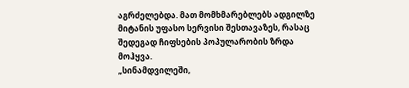აგრძელებდა. მათ მომხმარებლებს ადგილზე მიტანის უფასო სერვისი შესთავაზეს, რასაც შედეგად ჩიფსების პოპულარობის ზრდა მოჰყვა.
„სინამდვილეში,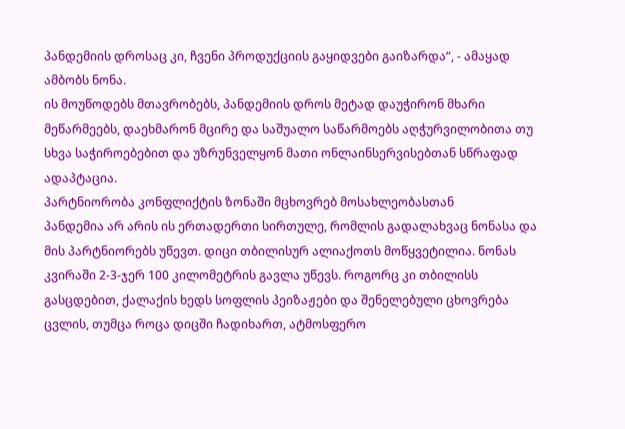პანდემიის დროსაც კი, ჩვენი პროდუქციის გაყიდვები გაიზარდა“, - ამაყად ამბობს ნონა.
ის მოუწოდებს მთავრობებს, პანდემიის დროს მეტად დაუჭირონ მხარი მეწარმეებს, დაეხმარონ მცირე და საშუალო საწარმოებს აღჭურვილობითა თუ სხვა საჭიროებებით და უზრუნველყონ მათი ონლაინსერვისებთან სწრაფად ადაპტაცია.
პარტნიორობა კონფლიქტის ზონაში მცხოვრებ მოსახლეობასთან
პანდემია არ არის ის ერთადერთი სირთულე, რომლის გადალახვაც ნონასა და მის პარტნიორებს უწევთ. დიცი თბილისურ ალიაქოთს მოწყვეტილია. ნონას კვირაში 2-3-ჯერ 100 კილომეტრის გავლა უწევს. როგორც კი თბილისს გასცდებით, ქალაქის ხედს სოფლის პეიზაჟები და შენელებული ცხოვრება ცვლის, თუმცა როცა დიცში ჩადიხართ, ატმოსფერო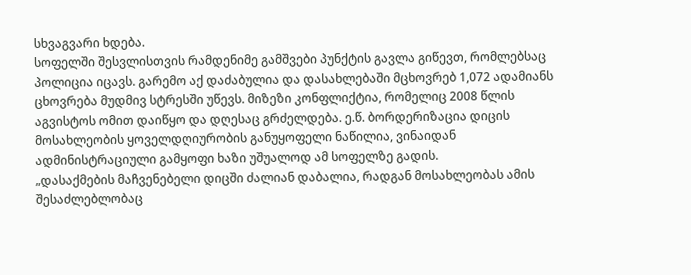სხვაგვარი ხდება.
სოფელში შესვლისთვის რამდენიმე გამშვები პუნქტის გავლა გიწევთ, რომლებსაც პოლიცია იცავს. გარემო აქ დაძაბულია და დასახლებაში მცხოვრებ 1,072 ადამიანს ცხოვრება მუდმივ სტრესში უწევს. მიზეზი კონფლიქტია, რომელიც 2008 წლის აგვისტოს ომით დაიწყო და დღესაც გრძელდება. ე.წ. ბორდერიზაცია დიცის მოსახლეობის ყოველდღიურობის განუყოფელი ნაწილია, ვინაიდან ადმინისტრაციული გამყოფი ხაზი უშუალოდ ამ სოფელზე გადის.
„დასაქმების მაჩვენებელი დიცში ძალიან დაბალია, რადგან მოსახლეობას ამის შესაძლებლობაც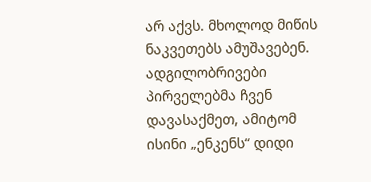არ აქვს. მხოლოდ მიწის ნაკვეთებს ამუშავებენ. ადგილობრივები პირველებმა ჩვენ დავასაქმეთ, ამიტომ ისინი „ენკენს“ დიდი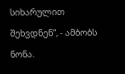სიხარულით შეხვდნენ“, - ამბობს ნონა.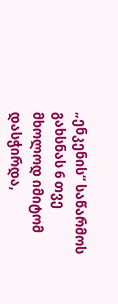„ენკენის“ საწარმოს გახსნას 6 თვე მხოლოდ იმიტომ დასჭირდა,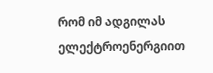რომ იმ ადგილას ელექტროენერგიით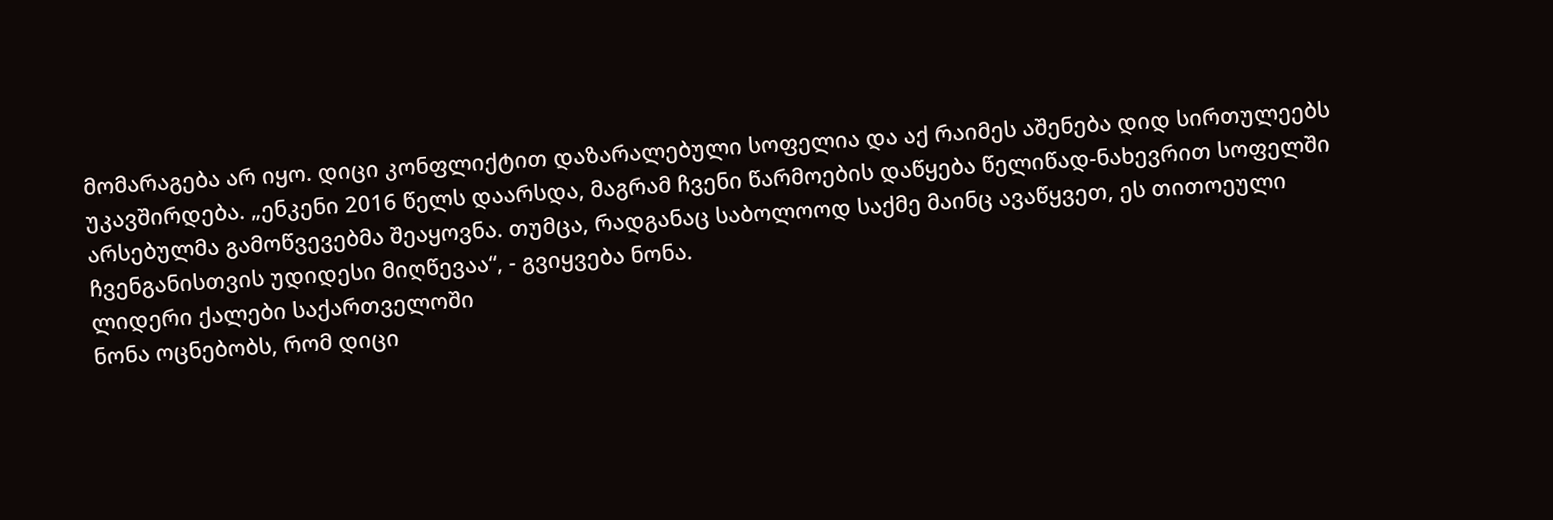მომარაგება არ იყო. დიცი კონფლიქტით დაზარალებული სოფელია და აქ რაიმეს აშენება დიდ სირთულეებს უკავშირდება. „ენკენი 2016 წელს დაარსდა, მაგრამ ჩვენი წარმოების დაწყება წელიწად-ნახევრით სოფელში არსებულმა გამოწვევებმა შეაყოვნა. თუმცა, რადგანაც საბოლოოდ საქმე მაინც ავაწყვეთ, ეს თითოეული ჩვენგანისთვის უდიდესი მიღწევაა“, - გვიყვება ნონა.
ლიდერი ქალები საქართველოში
ნონა ოცნებობს, რომ დიცი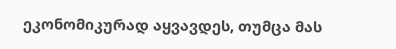ეკონომიკურად აყვავდეს, თუმცა მას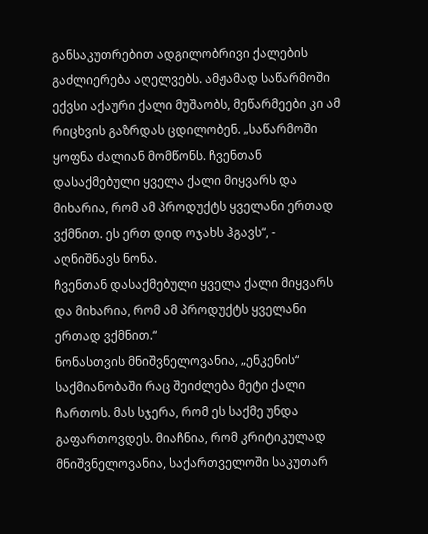განსაკუთრებით ადგილობრივი ქალების გაძლიერება აღელვებს. ამჟამად საწარმოში ექვსი აქაური ქალი მუშაობს, მეწარმეები კი ამ რიცხვის გაზრდას ცდილობენ. „საწარმოში ყოფნა ძალიან მომწონს. ჩვენთან დასაქმებული ყველა ქალი მიყვარს და მიხარია, რომ ამ პროდუქტს ყველანი ერთად ვქმნით. ეს ერთ დიდ ოჯახს ჰგავს“, - აღნიშნავს ნონა.
ჩვენთან დასაქმებული ყველა ქალი მიყვარს და მიხარია, რომ ამ პროდუქტს ყველანი ერთად ვქმნით.“
ნონასთვის მნიშვნელოვანია, „ენკენის“ საქმიანობაში რაც შეიძლება მეტი ქალი ჩართოს. მას სჯერა, რომ ეს საქმე უნდა გაფართოვდეს. მიაჩნია, რომ კრიტიკულად მნიშვნელოვანია, საქართველოში საკუთარ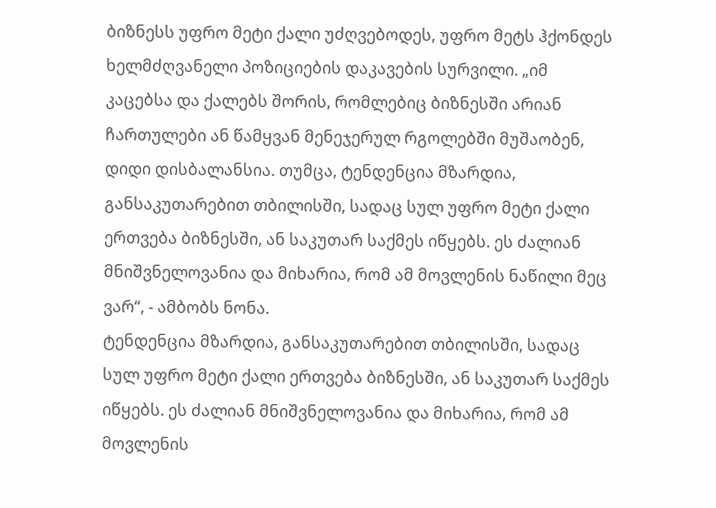ბიზნესს უფრო მეტი ქალი უძღვებოდეს, უფრო მეტს ჰქონდეს ხელმძღვანელი პოზიციების დაკავების სურვილი. „იმ კაცებსა და ქალებს შორის, რომლებიც ბიზნესში არიან ჩართულები ან წამყვან მენეჯერულ რგოლებში მუშაობენ, დიდი დისბალანსია. თუმცა, ტენდენცია მზარდია, განსაკუთარებით თბილისში, სადაც სულ უფრო მეტი ქალი ერთვება ბიზნესში, ან საკუთარ საქმეს იწყებს. ეს ძალიან მნიშვნელოვანია და მიხარია, რომ ამ მოვლენის ნაწილი მეც ვარ“, - ამბობს ნონა.
ტენდენცია მზარდია, განსაკუთარებით თბილისში, სადაც სულ უფრო მეტი ქალი ერთვება ბიზნესში, ან საკუთარ საქმეს იწყებს. ეს ძალიან მნიშვნელოვანია და მიხარია, რომ ამ მოვლენის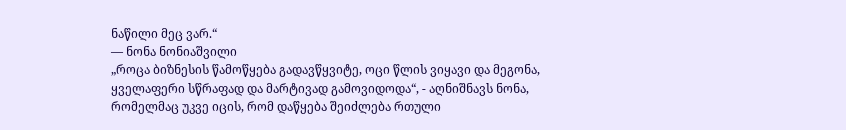ნაწილი მეც ვარ.“
— ნონა ნონიაშვილი
„როცა ბიზნესის წამოწყება გადავწყვიტე, ოცი წლის ვიყავი და მეგონა, ყველაფერი სწრაფად და მარტივად გამოვიდოდა“, - აღნიშნავს ნონა, რომელმაც უკვე იცის, რომ დაწყება შეიძლება რთული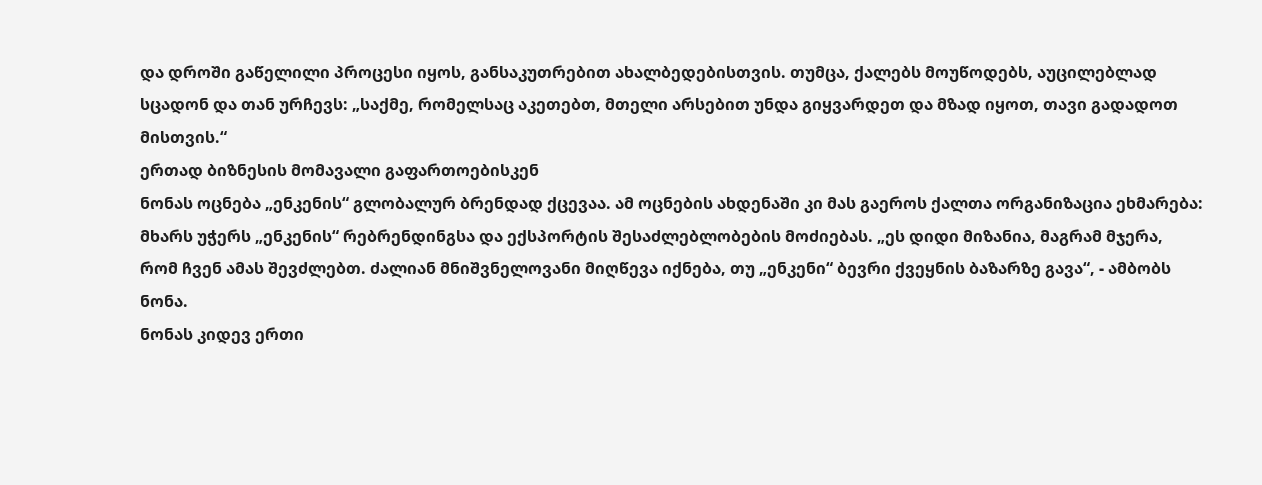და დროში გაწელილი პროცესი იყოს, განსაკუთრებით ახალბედებისთვის. თუმცა, ქალებს მოუწოდებს, აუცილებლად სცადონ და თან ურჩევს: „საქმე, რომელსაც აკეთებთ, მთელი არსებით უნდა გიყვარდეთ და მზად იყოთ, თავი გადადოთ მისთვის.“
ერთად ბიზნესის მომავალი გაფართოებისკენ
ნონას ოცნება „ენკენის“ გლობალურ ბრენდად ქცევაა. ამ ოცნების ახდენაში კი მას გაეროს ქალთა ორგანიზაცია ეხმარება: მხარს უჭერს „ენკენის“ რებრენდინგსა და ექსპორტის შესაძლებლობების მოძიებას. „ეს დიდი მიზანია, მაგრამ მჯერა, რომ ჩვენ ამას შევძლებთ. ძალიან მნიშვნელოვანი მიღწევა იქნება, თუ „ენკენი“ ბევრი ქვეყნის ბაზარზე გავა“, - ამბობს ნონა.
ნონას კიდევ ერთი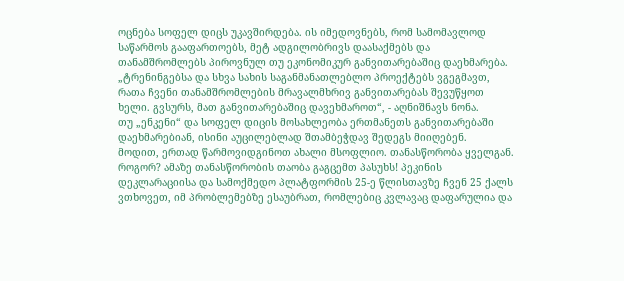ოცნება სოფელ დიცს უკავშირდება. ის იმედოვნებს, რომ სამომავლოდ საწარმოს გააფართოებს, მეტ ადგილობრივს დაასაქმებს და თანამშრომლებს პიროვნულ თუ ეკონომიკურ განვითარებაშიც დაეხმარება. „ტრენინგებსა და სხვა სახის საგანმანათლებლო პროექტებს ვგეგმავთ, რათა ჩვენი თანამშრომლების მრავალმხრივ განვითარებას შევუწყოთ ხელი. გვსურს, მათ განვითარებაშიც დავეხმაროთ“, - აღნიშნავს ნონა.
თუ „ენკენი“ და სოფელ დიცის მოსახლეობა ერთმანეთს განვითარებაში დაეხმარებიან, ისინი აუცილებლად შთამბეჭდავ შედეგს მიიღებენ.
მოდით, ერთად წარმოვიდგინოთ ახალი მსოფლიო. თანასწორობა ყველგან. როგორ? ამაზე თანასწორობის თაობა გაგცემთ პასუხს! პეკინის დეკლარაციისა და სამოქმედო პლატფორმის 25-ე წლისთავზე ჩვენ 25 ქალს ვთხოვეთ, იმ პრობლემებზე ესაუბრათ, რომლებიც კვლავაც დაფარულია და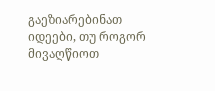გაეზიარებინათ იდეები, თუ როგორ მივაღწიოთ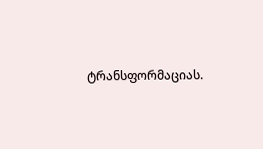ტრანსფორმაციას.